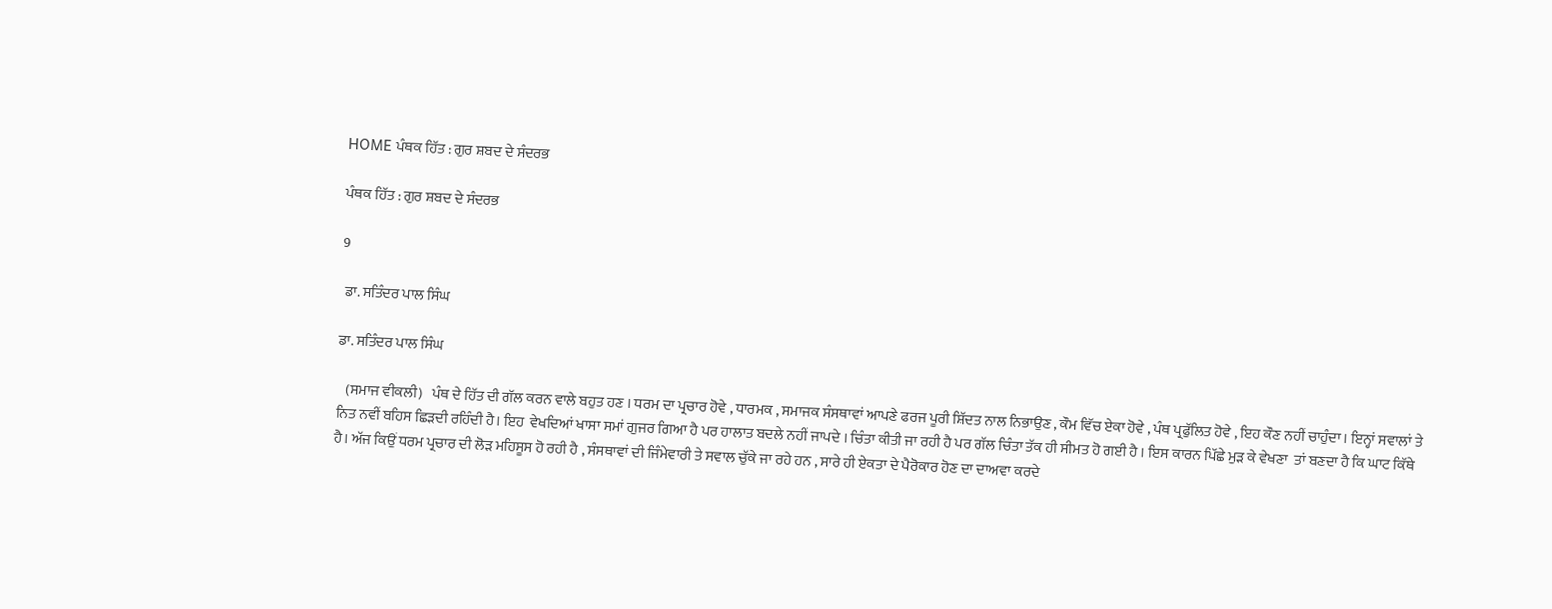HOME ਪੰਥਕ ਹਿੱਤ : ਗੁਰ ਸ਼ਬਦ ਦੇ ਸੰਦਰਭ

ਪੰਥਕ ਹਿੱਤ : ਗੁਰ ਸ਼ਬਦ ਦੇ ਸੰਦਰਭ

9

 ਡਾ. ਸਤਿੰਦਰ ਪਾਲ ਸਿੰਘ

ਡਾ. ਸਤਿੰਦਰ ਪਾਲ ਸਿੰਘ

   (ਸਮਾਜ ਵੀਕਲੀ)   ਪੰਥ ਦੇ ਹਿੱਤ ਦੀ ਗੱਲ ਕਰਨ ਵਾਲੇ ਬਹੁਤ ਹਣ । ਧਰਮ ਦਾ ਪ੍ਰਚਾਰ ਹੋਵੇ , ਧਾਰਮਕ , ਸਮਾਜਕ ਸੰਸਥਾਵਾਂ ਆਪਣੇ ਫਰਜ ਪੂਰੀ ਸ਼ਿੱਦਤ ਨਾਲ ਨਿਭਾਉਣ , ਕੌਮ ਵਿੱਚ ਏਕਾ ਹੋਵੇ , ਪੰਥ ਪ੍ਰਫੁੱਲਿਤ ਹੋਵੇ , ਇਹ ਕੌਣ ਨਹੀਂ ਚਾਹੁੰਦਾ। ਇਨ੍ਹਾਂ ਸਵਾਲਾਂ ਤੇ  ਨਿਤ ਨਵੀਂ ਬਹਿਸ ਛਿੜਦੀ ਰਹਿੰਦੀ ਹੈ। ਇਹ  ਵੇਖਦਿਆਂ ਖਾਸਾ ਸਮਾਂ ਗੁਜਰ ਗਿਆ ਹੈ ਪਰ ਹਾਲਾਤ ਬਦਲੇ ਨਹੀਂ ਜਾਪਦੇ । ਚਿੰਤਾ ਕੀਤੀ ਜਾ ਰਹੀ ਹੈ ਪਰ ਗੱਲ ਚਿੰਤਾ ਤੱਕ ਹੀ ਸੀਮਤ ਹੋ ਗਈ ਹੈ । ਇਸ ਕਾਰਨ ਪਿੱਛੇ ਮੁੜ ਕੇ ਵੇਖਣਾ  ਤਾਂ ਬਣਦਾ ਹੈ ਕਿ ਘਾਟ ਕਿੱਥੇ ਹੈ। ਅੱਜ ਕਿਉਂ ਧਰਮ ਪ੍ਰਚਾਰ ਦੀ ਲੋੜ ਮਹਿਸੂਸ ਹੋ ਰਹੀ ਹੈ , ਸੰਸਥਾਵਾਂ ਦੀ ਜਿੰਮੇਵਾਰੀ ਤੇ ਸਵਾਲ ਚੁੱਕੇ ਜਾ ਰਹੇ ਹਨ , ਸਾਰੇ ਹੀ ਏਕਤਾ ਦੇ ਪੈਰੋਕਾਰ ਹੋਣ ਦਾ ਦਾਅਵਾ ਕਰਦੇ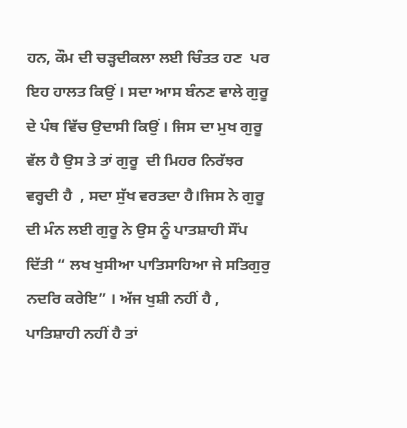ਹਨ, ਕੌਮ ਦੀ ਚੜ੍ਹਦੀਕਲਾ ਲਈ ਚਿੰਤਤ ਹਣ  ਪਰ ਇਹ ਹਾਲਤ ਕਿਉਂ । ਸਦਾ ਆਸ ਬੰਨਣ ਵਾਲੇ ਗੁਰੂ ਦੇ ਪੰਥ ਵਿੱਚ ਉਦਾਸੀ ਕਿਉਂ । ਜਿਸ ਦਾ ਮੁਖ ਗੁਰੂ ਵੱਲ ਹੈ ਉਸ ਤੇ ਤਾਂ ਗੁਰੂ  ਦੀ ਮਿਹਰ ਨਿਰੱਝਰ ਵਰ੍ਹਦੀ ਹੈ  , ਸਦਾ ਸੁੱਖ ਵਰਤਦਾ ਹੈ।ਜਿਸ ਨੇ ਗੁਰੂ ਦੀ ਮੰਨ ਲਈ ਗੁਰੂ ਨੇ ਉਸ ਨੂੰ ਪਾਤਸ਼ਾਹੀ ਸੌਂਪ ਦਿੱਤੀ “ ਲਖ ਖੁਸੀਆ ਪਾਤਿਸਾਹਿਆ ਜੇ ਸਤਿਗੁਰੁ ਨਦਰਿ ਕਰੇਇ” । ਅੱਜ ਖੁਸ਼ੀ ਨਹੀਂ ਹੈ , ਪਾਤਿਸ਼ਾਹੀ ਨਹੀਂ ਹੈ ਤਾਂ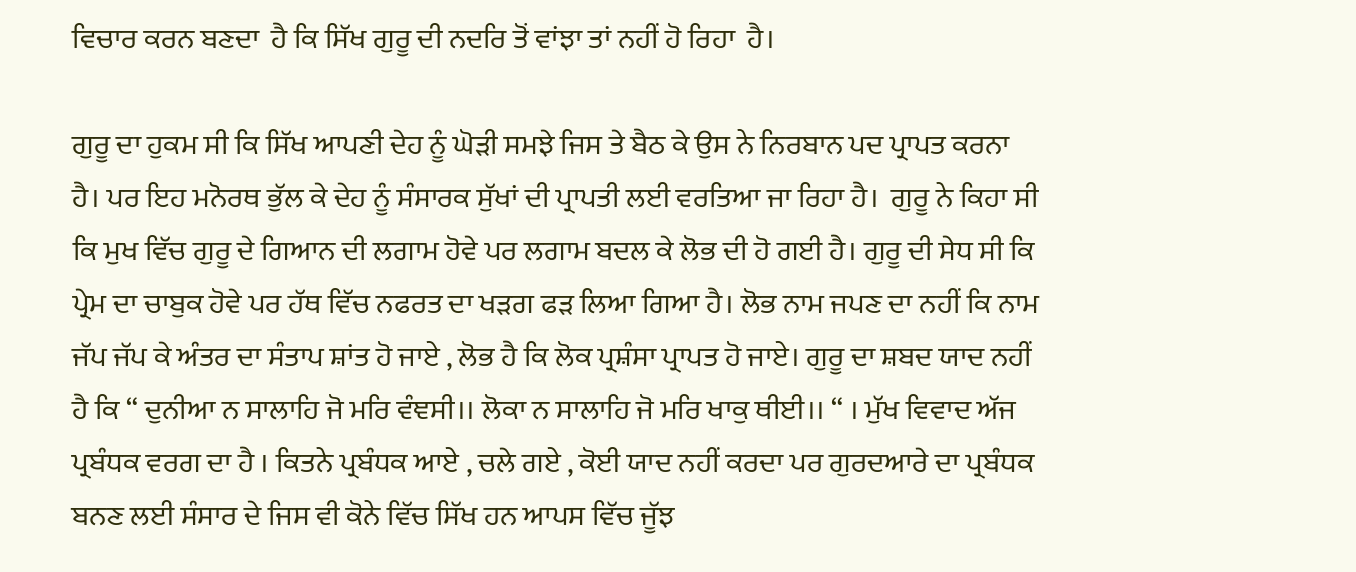ਵਿਚਾਰ ਕਰਨ ਬਣਦਾ  ਹੈ ਕਿ ਸਿੱਖ ਗੁਰੂ ਦੀ ਨਦਰਿ ਤੋਂ ਵਾਂਝਾ ਤਾਂ ਨਹੀਂ ਹੋ ਰਿਹਾ  ਹੈ।

ਗੁਰੂ ਦਾ ਹੁਕਮ ਸੀ ਕਿ ਸਿੱਖ ਆਪਣੀ ਦੇਹ ਨੂੰ ਘੋੜੀ ਸਮਝੇ ਜਿਸ ਤੇ ਬੈਠ ਕੇ ਉਸ ਨੇ ਨਿਰਬਾਨ ਪਦ ਪ੍ਰਾਪਤ ਕਰਨਾ ਹੈ। ਪਰ ਇਹ ਮਨੋਰਥ ਭੁੱਲ ਕੇ ਦੇਹ ਨੂੰ ਸੰਸਾਰਕ ਸੁੱਖਾਂ ਦੀ ਪ੍ਰਾਪਤੀ ਲਈ ਵਰਤਿਆ ਜਾ ਰਿਹਾ ਹੈ।  ਗੁਰੂ ਨੇ ਕਿਹਾ ਸੀ ਕਿ ਮੁਖ ਵਿੱਚ ਗੁਰੂ ਦੇ ਗਿਆਨ ਦੀ ਲਗਾਮ ਹੋਵੇ ਪਰ ਲਗਾਮ ਬਦਲ ਕੇ ਲੋਭ ਦੀ ਹੋ ਗਈ ਹੈ। ਗੁਰੂ ਦੀ ਸੇਧ ਸੀ ਕਿ ਪ੍ਰੇਮ ਦਾ ਚਾਬੁਕ ਹੋਵੇ ਪਰ ਹੱਥ ਵਿੱਚ ਨਫਰਤ ਦਾ ਖੜਗ ਫੜ ਲਿਆ ਗਿਆ ਹੈ। ਲੋਭ ਨਾਮ ਜਪਣ ਦਾ ਨਹੀਂ ਕਿ ਨਾਮ ਜੱਪ ਜੱਪ ਕੇ ਅੰਤਰ ਦਾ ਸੰਤਾਪ ਸ਼ਾਂਤ ਹੋ ਜਾਏ , ਲੋਭ ਹੈ ਕਿ ਲੋਕ ਪ੍ਰਸ਼ੰਸਾ ਪ੍ਰਾਪਤ ਹੋ ਜਾਏ। ਗੁਰੂ ਦਾ ਸ਼ਬਦ ਯਾਦ ਨਹੀਂ ਹੈ ਕਿ “ ਦੁਨੀਆ ਨ ਸਾਲਾਹਿ ਜੋ ਮਰਿ ਵੰਞਸੀ।। ਲੋਕਾ ਨ ਸਾਲਾਹਿ ਜੋ ਮਰਿ ਖਾਕੁ ਥੀਈ।। “ । ਮੁੱਖ ਵਿਵਾਦ ਅੱਜ ਪ੍ਰਬੰਧਕ ਵਰਗ ਦਾ ਹੈ । ਕਿਤਨੇ ਪ੍ਰਬੰਧਕ ਆਏ , ਚਲੇ ਗਏ , ਕੋਈ ਯਾਦ ਨਹੀਂ ਕਰਦਾ ਪਰ ਗੁਰਦਆਰੇ ਦਾ ਪ੍ਰਬੰਧਕ ਬਨਣ ਲਈ ਸੰਸਾਰ ਦੇ ਜਿਸ ਵੀ ਕੋਨੇ ਵਿੱਚ ਸਿੱਖ ਹਨ ਆਪਸ ਵਿੱਚ ਜੂੱਝ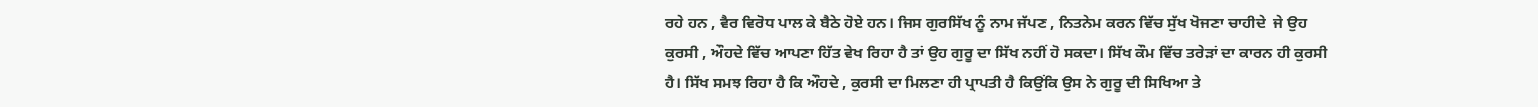ਰਹੇ ਹਨ , ਵੈਰ ਵਿਰੋਧ ਪਾਲ ਕੇ ਬੈਠੇ ਹੋਏ ਹਨ। ਜਿਸ ਗੁਰਸਿੱਖ ਨੂੰ ਨਾਮ ਜੱਪਣ , ਨਿਤਨੇਮ ਕਰਨ ਵਿੱਚ ਸੁੱਖ ਖੋਜਣਾ ਚਾਹੀਦੇ  ਜੇ ਉਹ ਕੁਰਸੀ , ਔਹਦੇ ਵਿੱਚ ਆਪਣਾ ਹਿੱਤ ਵੇਖ ਰਿਹਾ ਹੈ ਤਾਂ ਉਹ ਗੁਰੂ ਦਾ ਸਿੱਖ ਨਹੀਂ ਹੋ ਸਕਦਾ। ਸਿੱਖ ਕੌਮ ਵਿੱਚ ਤਰੇੜਾਂ ਦਾ ਕਾਰਨ ਹੀ ਕੁਰਸੀ ਹੈ। ਸਿੱਖ ਸਮਝ ਰਿਹਾ ਹੈ ਕਿ ਔਹਦੇ , ਕੁਰਸੀ ਦਾ ਮਿਲਣਾ ਹੀ ਪ੍ਰਾਪਤੀ ਹੈ ਕਿਉਂਕਿ ਉਸ ਨੇ ਗੁਰੂ ਦੀ ਸਿਖਿਆ ਤੇ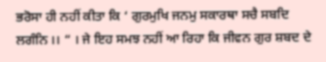ਭਰੋਸਾ ਹੀ ਨਹੀਂ ਕੀਤਾ ਕਿ ‘ ਗੁਰਮੁਖਿ ਜਨਮੁ ਸਕਾਰਥਾ ਸਚੈ ਸਬਦਿ ਲਗੰਨਿ ।। “ । ਜੇ ਇਹ ਸਮਝ ਨਹੀਂ ਆ ਰਿਹਾ ਕਿ ਜੀਵਨ ਗੁਰ ਸ਼ਬਦ ਦੇ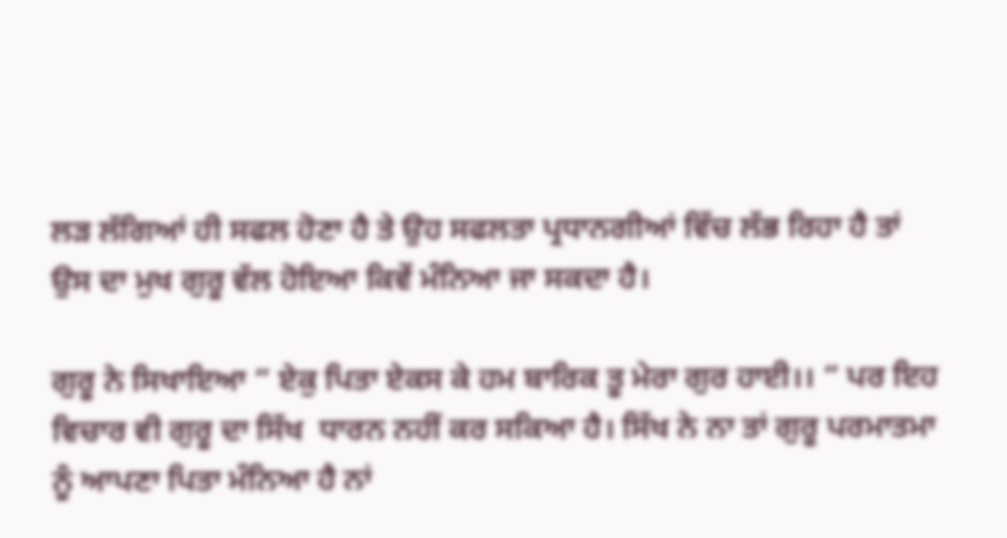ਲੜ ਲੱਗਿਆਂ ਹੀ ਸਫਲ ਹੋਣਾ ਹੈ ਤੇ ਉਹ ਸਫਲਤਾ ਪ੍ਰਧਾਨਗੀਆਂ ਵਿੱਚ ਲੱਭ ਰਿਹਾ ਹੈ ਤਾਂ ਉਸ ਦਾ ਮੁਖ ਗੁਰੂ ਵੱਲ ਹੋਇਆ ਕਿਵੇਂ ਮੰਨਿਆ ਜਾ ਸਕਦਾ ਹੈ।

ਗੁਰੂ ਨੇ ਸਿਖਾਇਆ “ ਏਕੁ ਪਿਤਾ ਏਕਸ ਕੇ ਹਮ ਬਾਰਿਕ ਤੂ ਮੇਰਾ ਗੁਰ ਹਾਈ।। “ ਪਰ ਇਹ ਵਿਚਾਰ ਵੀ ਗੁਰੂ ਦਾ ਸਿੱਖ  ਧਾਰਨ ਨਹੀਂ ਕਰ ਸਕਿਆ ਹੈ। ਸਿੱਖ ਨੇ ਨਾ ਤਾਂ ਗੁਰੂ ਪਰਮਾਤਮਾ ਨੂੰ ਆਪਣਾ ਪਿਤਾ ਮੰਨਿਆ ਹੈ ਨਾਂ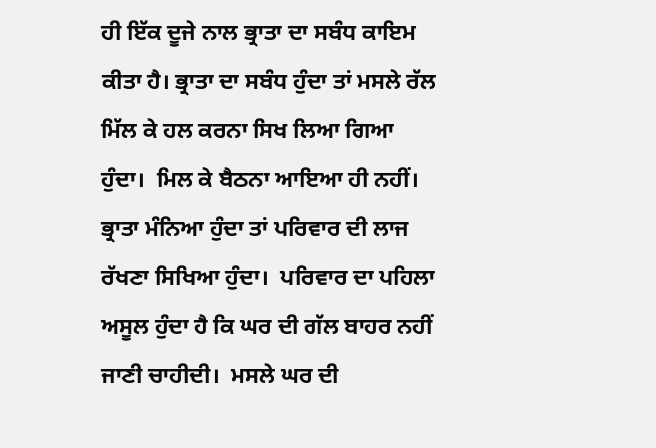ਹੀ ਇੱਕ ਦੂਜੇ ਨਾਲ ਭ੍ਰਾਤਾ ਦਾ ਸਬੰਧ ਕਾਇਮ ਕੀਤਾ ਹੈ। ਭ੍ਰਾਤਾ ਦਾ ਸਬੰਧ ਹੁੰਦਾ ਤਾਂ ਮਸਲੇ ਰੱਲ ਮਿੱਲ ਕੇ ਹਲ ਕਰਨਾ ਸਿਖ ਲਿਆ ਗਿਆ ਹੁੰਦਾ।  ਮਿਲ ਕੇ ਬੈਠਨਾ ਆਇਆ ਹੀ ਨਹੀਂ। ਭ੍ਰਾਤਾ ਮੰਨਿਆ ਹੁੰਦਾ ਤਾਂ ਪਰਿਵਾਰ ਦੀ ਲਾਜ ਰੱਖਣਾ ਸਿਖਿਆ ਹੁੰਦਾ।  ਪਰਿਵਾਰ ਦਾ ਪਹਿਲਾ ਅਸੂਲ ਹੁੰਦਾ ਹੈ ਕਿ ਘਰ ਦੀ ਗੱਲ ਬਾਹਰ ਨਹੀਂ ਜਾਣੀ ਚਾਹੀਦੀ।  ਮਸਲੇ ਘਰ ਦੀ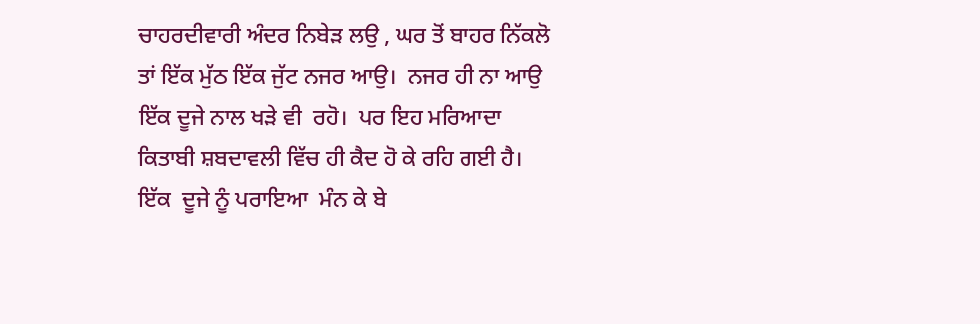ਚਾਹਰਦੀਵਾਰੀ ਅੰਦਰ ਨਿਬੇੜ ਲਉ , ਘਰ ਤੋਂ ਬਾਹਰ ਨਿੱਕਲੋ ਤਾਂ ਇੱਕ ਮੁੱਠ ਇੱਕ ਜੁੱਟ ਨਜਰ ਆਉ।  ਨਜਰ ਹੀ ਨਾ ਆਉ  ਇੱਕ ਦੂਜੇ ਨਾਲ ਖੜੇ ਵੀ  ਰਹੋ।  ਪਰ ਇਹ ਮਰਿਆਦਾ ਕਿਤਾਬੀ ਸ਼ਬਦਾਵਲੀ ਵਿੱਚ ਹੀ ਕੈਦ ਹੋ ਕੇ ਰਹਿ ਗਈ ਹੈ।  ਇੱਕ  ਦੂਜੇ ਨੂੰ ਪਰਾਇਆ  ਮੰਨ ਕੇ ਬੇ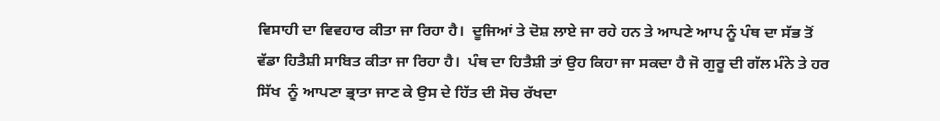ਵਿਸਾਹੀ ਦਾ ਵਿਵਹਾਰ ਕੀਤਾ ਜਾ ਰਿਹਾ ਹੈ।  ਦੂਜਿਆਂ ਤੇ ਦੋਸ਼ ਲਾਏ ਜਾ ਰਹੇ ਹਨ ਤੇ ਆਪਣੇ ਆਪ ਨੂੰ ਪੰਥ ਦਾ ਸੱਭ ਤੋਂ ਵੱਡਾ ਹਿਤੈਸ਼ੀ ਸਾਬਿਤ ਕੀਤਾ ਜਾ ਰਿਹਾ ਹੈ।  ਪੰਥ ਦਾ ਹਿਤੈਸ਼ੀ ਤਾਂ ਉਹ ਕਿਹਾ ਜਾ ਸਕਦਾ ਹੈ ਜੋ ਗੁਰੂ ਦੀ ਗੱਲ ਮੰਨੇ ਤੇ ਹਰ  ਸਿੱਖ  ਨੂੰ ਆਪਣਾ ਭ੍ਰਾਤਾ ਜਾਣ ਕੇ ਉਸ ਦੇ ਹਿੱਤ ਦੀ ਸੋਚ ਰੱਖਦਾ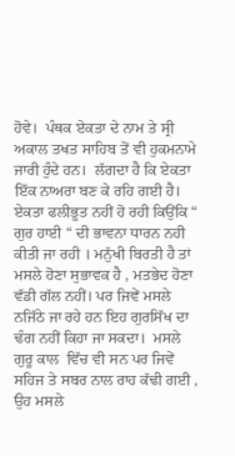ਹੋਵੇ।  ਪੰਥਕ ਏਕਤਾ ਦੇ ਨਾਮ ਤੇ ਸ੍ਰੀ ਅਕਾਲ ਤਖਤ ਸਾਹਿਬ ਤੋਂ ਵੀ ਹੁਕਮਨਾਮੇ ਜਾਰੀ ਹੁੰਦੇ ਹਨ।  ਲੱਗਦਾ ਹੈ ਕਿ ਏਕਤਾ ਇੱਕ ਨਾਅਰਾ ਬਣ ਕੇ ਰਹਿ ਗਈ ਹੈ। ਏਕਤਾ ਫਲੀਭੂਤ ਨਹੀਂ ਹੋ ਰਹੀ ਕਿਉਂਕਿ “ ਗੁਰ ਹਾਈ “ ਦੀ ਭਾਵਨਾ ਧਾਰਨ ਨਹੀ ਕੀਤੀ ਜਾ ਰਹੀ । ਮਨੁੱਖੀ ਬਿਰਤੀ ਹੈ ਤਾਂ ਮਸਲੇ ਹੋਣਾ ਸੁਭਾਵਕ ਹੈ , ਮਤਭੇਦ ਹੋਣਾ ਵੱਡੀ ਗੱਲ ਨਹੀਂ। ਪਰ ਜਿਵੇਂ ਮਸਲੇ ਨਜਿੱਠੇ ਜਾ ਰਹੇ ਹਨ ਇਹ ਗੁਰਸਿੱਖ ਦਾ ਢੰਗ ਨਹੀਂ ਕਿਹਾ ਜਾ ਸਕਦਾ।  ਮਸਲੇ ਗੁਰੂ ਕਾਲ  ਵਿੱਚ ਵੀ ਸਨ ਪਰ ਜਿਵੇਂ ਸਹਿਜ ਤੇ ਸਬਰ ਨਾਲ ਰਾਹ ਕੱਢੀ ਗਈ , ਉਹ ਮਸਲੇ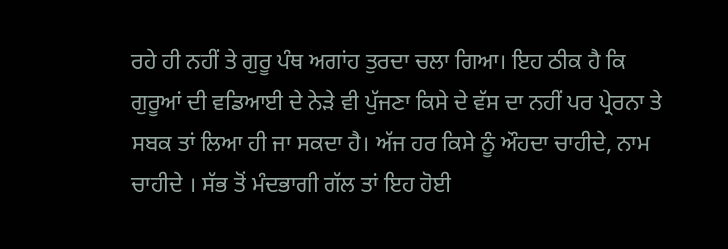ਰਹੇ ਹੀ ਨਹੀਂ ਤੇ ਗੁਰੂ ਪੰਥ ਅਗਾਂਹ ਤੁਰਦਾ ਚਲਾ ਗਿਆ। ਇਹ ਠੀਕ ਹੈ ਕਿ ਗੁਰੂਆਂ ਦੀ ਵਡਿਆਈ ਦੇ ਨੇੜੇ ਵੀ ਪੁੱਜਣਾ ਕਿਸੇ ਦੇ ਵੱਸ ਦਾ ਨਹੀਂ ਪਰ ਪ੍ਰੇਰਨਾ ਤੇ ਸਬਕ ਤਾਂ ਲਿਆ ਹੀ ਜਾ ਸਕਦਾ ਹੈ। ਅੱਜ ਹਰ ਕਿਸੇ ਨੂੰ ਔਹਦਾ ਚਾਹੀਦੇ, ਨਾਮ ਚਾਹੀਦੇ । ਸੱਭ ਤੋਂ ਮੰਦਭਾਗੀ ਗੱਲ ਤਾਂ ਇਹ ਹੋਈ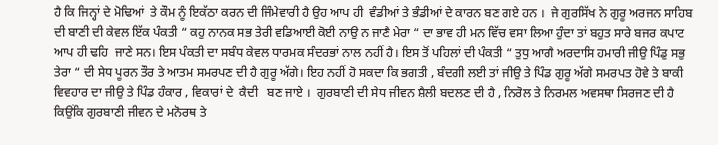ਹੈ ਕਿ ਜਿਨ੍ਹਾਂ ਦੇ ਮੋਢਿਆਂ  ਤੇ ਕੌਮ ਨੂੰ ਇਕੱਠਾ ਕਰਨ ਦੀ ਜਿੰਮੇਵਾਰੀ ਹੈ ਉਹ ਆਪ ਹੀ  ਵੰਡੀਆਂ ਤੇ ਭੰਡੀਆਂ ਦੇ ਕਾਰਨ ਬਣ ਗਏ ਹਨ ।  ਜੇ ਗੁਰਸਿੱਖ ਨੇ ਗੁਰੂ ਅਰਜਨ ਸਾਹਿਬ ਦੀ ਬਾਣੀ ਦੀ ਕੇਵਲ ਇੱਕ ਪੰਕਤੀ “ ਕਹੁ ਨਾਨਕ ਸਭ ਤੇਰੀ ਵਡਿਆਈ ਕੋਈ ਨਾਉ ਨ ਜਾਣੈ ਮੇਰਾ “ ਦਾ ਭਾਵ ਹੀ ਮਨ ਵਿੱਚ ਵਸਾ ਲਿਆ ਹੁੰਦਾ ਤਾਂ ਬਹੁਤ ਸਾਰੇ ਬਜਰ ਕਪਾਟ  ਆਪ ਹੀ ਢਹਿ  ਜਾਣੇ ਸਨ। ਇਸ ਪੰਕਤੀ ਦਾ ਸਬੰਧ ਕੇਵਲ ਧਾਰਮਕ ਸੰਦਰਭਾਂ ਨਾਲ ਨਹੀਂ ਹੈ। ਇਸ ਤੋਂ ਪਹਿਲਾਂ ਦੀ ਪੰਕਤੀ “ ਤੁਧੁ ਆਗੈ ਅਰਦਾਸਿ ਹਮਾਰੀ ਜੀਉ ਪਿੰਡੁ ਸਭੁ ਤੇਰਾ “ ਦੀ ਸੇਧ ਪੂਰਨ ਤੌਰ ਤੇ ਆਤਮ ਸਮਰਪਣ ਦੀ ਹੈ ਗੁਰੂ ਅੱਗੇ। ਇਹ ਨਹੀਂ ਹੋ ਸਕਦਾ ਕਿ ਭਗਤੀ , ਬੰਦਗੀ ਲਈ ਤਾਂ ਜੀਉ ਤੇ ਪਿੰਡ ਗੁਰੂ ਅੱਗੇ ਸਮਰਪਤ ਹੋਵੇ ਤੇ ਬਾਕੀ ਵਿਵਹਾਰ ਦਾ ਜੀਉ ਤੇ ਪਿੰਡ ਹੰਕਾਰ , ਵਿਕਾਰਾਂ ਦੇ  ਕੈਦੀ   ਬਣ ਜਾਏ ।  ਗੁਰਬਾਣੀ ਦੀ ਸੇਧ ਜੀਵਨ ਸ਼ੈਲੀ ਬਦਲਣ ਦੀ ਹੈ , ਨਿਰੋਲ ਤੇ ਨਿਰਮਲ ਅਵਸਥਾ ਸਿਰਜਣ ਦੀ ਹੈ ਕਿਉਂਕਿ ਗੁਰਬਾਣੀ ਜੀਵਨ ਦੇ ਮਨੋਰਥ ਤੇ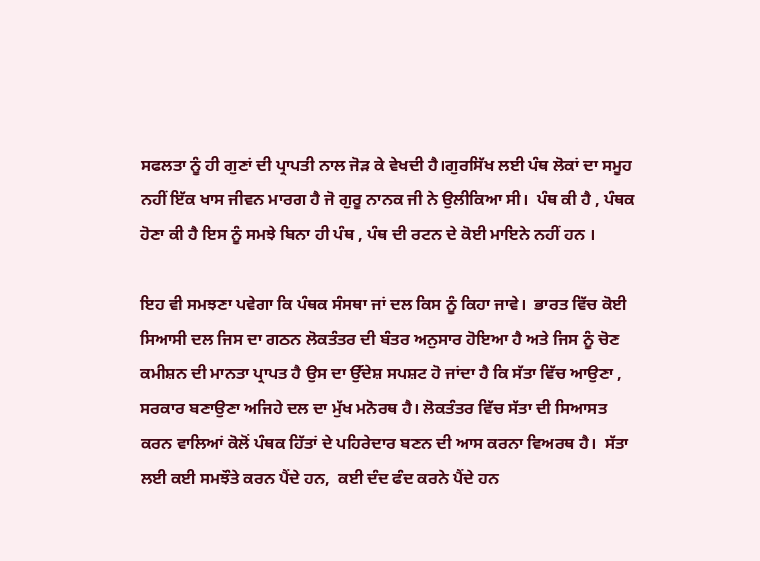ਸਫਲਤਾ ਨੂੰ ਹੀ ਗੁਣਾਂ ਦੀ ਪ੍ਰਾਪਤੀ ਨਾਲ ਜੋੜ ਕੇ ਵੇਖਦੀ ਹੈ।ਗੁਰਸਿੱਖ ਲਈ ਪੰਥ ਲੋਕਾਂ ਦਾ ਸਮੂਹ ਨਹੀਂ ਇੱਕ ਖਾਸ ਜੀਵਨ ਮਾਰਗ ਹੈ ਜੋ ਗੁਰੂ ਨਾਨਕ ਜੀ ਨੇ ਉਲੀਕਿਆ ਸੀ।  ਪੰਥ ਕੀ ਹੈ , ਪੰਥਕ ਹੋਣਾ ਕੀ ਹੈ ਇਸ ਨੂੰ ਸਮਝੇ ਬਿਨਾ ਹੀ ਪੰਥ , ਪੰਥ ਦੀ ਰਟਨ ਦੇ ਕੋਈ ਮਾਇਨੇ ਨਹੀਂ ਹਨ ।

ਇਹ ਵੀ ਸਮਝਣਾ ਪਵੇਗਾ ਕਿ ਪੰਥਕ ਸੰਸਥਾ ਜਾਂ ਦਲ ਕਿਸ ਨੂੰ ਕਿਹਾ ਜਾਵੇ।  ਭਾਰਤ ਵਿੱਚ ਕੋਈ ਸਿਆਸੀ ਦਲ ਜਿਸ ਦਾ ਗਠਨ ਲੋਕਤੰਤਰ ਦੀ ਬੰਤਰ ਅਨੁਸਾਰ ਹੋਇਆ ਹੈ ਅਤੇ ਜਿਸ ਨੂੰ ਚੋਣ ਕਮੀਸ਼ਨ ਦੀ ਮਾਨਤਾ ਪ੍ਰਾਪਤ ਹੈ ਉਸ ਦਾ ਉੱਦੇਸ਼ ਸਪਸ਼ਟ ਹੋ ਜਾਂਦਾ ਹੈ ਕਿ ਸੱਤਾ ਵਿੱਚ ਆਉਣਾ , ਸਰਕਾਰ ਬਣਾਉਣਾ ਅਜਿਹੇ ਦਲ ਦਾ ਮੁੱਖ ਮਨੋਰਥ ਹੈ। ਲੋਕਤੰਤਰ ਵਿੱਚ ਸੱਤਾ ਦੀ ਸਿਆਸਤ ਕਰਨ ਵਾਲਿਆਂ ਕੋਲੋਂ ਪੰਥਕ ਹਿੱਤਾਂ ਦੇ ਪਹਿਰੇਦਾਰ ਬਣਨ ਦੀ ਆਸ ਕਰਨਾ ਵਿਅਰਥ ਹੈ।  ਸੱਤਾ ਲਈ ਕਈ ਸਮਝੌਤੇ ਕਰਨ ਪੈਂਦੇ ਹਨ,  ਕਈ ਦੰਦ ਫੰਦ ਕਰਨੇ ਪੈਂਦੇ ਹਨ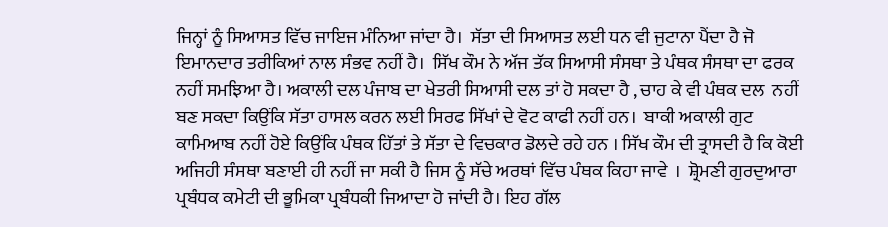ਜਿਨ੍ਹਾਂ ਨੂੰ ਸਿਆਸਤ ਵਿੱਚ ਜਾਇਜ ਮੰਨਿਆ ਜਾਂਦਾ ਹੈ।  ਸੱਤਾ ਦੀ ਸਿਆਸਤ ਲਈ ਧਨ ਵੀ ਜੁਟਾਨਾ ਪੈਂਦਾ ਹੈ ਜੋ ਇਮਾਨਦਾਰ ਤਰੀਕਿਆਂ ਨਾਲ ਸੰਭਵ ਨਹੀਂ ਹੈ।  ਸਿੱਖ ਕੌਮ ਨੇ ਅੱਜ ਤੱਕ ਸਿਆਸੀ ਸੰਸਥਾ ਤੇ ਪੰਥਕ ਸੰਸਥਾ ਦਾ ਫਰਕ ਨਹੀਂ ਸਮਝਿਆ ਹੈ। ਅਕਾਲੀ ਦਲ ਪੰਜਾਬ ਦਾ ਖੇਤਰੀ ਸਿਆਸੀ ਦਲ ਤਾਂ ਹੋ ਸਕਦਾ ਹੈ , ਚਾਹ ਕੇ ਵੀ ਪੰਥਕ ਦਲ  ਨਹੀਂ ਬਣ ਸਕਦਾ ਕਿਉਂਕਿ ਸੱਤਾ ਹਾਸਲ ਕਰਨ ਲਈ ਸਿਰਫ ਸਿੱਖਾਂ ਦੇ ਵੋਟ ਕਾਫੀ ਨਹੀਂ ਹਨ।  ਬਾਕੀ ਅਕਾਲੀ ਗੁਟ ਕਾਮਿਆਬ ਨਹੀਂ ਹੋਏ ਕਿਉਂਕਿ ਪੰਥਕ ਹਿੱਤਾਂ ਤੇ ਸੱਤਾ ਦੇ ਵਿਚਕਾਰ ਡੋਲਦੇ ਰਹੇ ਹਨ । ਸਿੱਖ ਕੌਮ ਦੀ ਤ੍ਰਾਸਦੀ ਹੈ ਕਿ ਕੋਈ ਅਜਿਹੀ ਸੰਸਥਾ ਬਣਾਈ ਹੀ ਨਹੀਂ ਜਾ ਸਕੀ ਹੈ ਜਿਸ ਨੂੰ ਸੱਚੇ ਅਰਥਾਂ ਵਿੱਚ ਪੰਥਕ ਕਿਹਾ ਜਾਵੇ  ।  ਸ਼੍ਰੋਮਣੀ ਗੁਰਦੁਆਰਾ ਪ੍ਰਬੰਧਕ ਕਮੇਟੀ ਦੀ ਭੂਮਿਕਾ ਪ੍ਰਬੰਧਕੀ ਜਿਆਦਾ ਹੋ ਜਾਂਦੀ ਹੈ। ਇਹ ਗੱਲ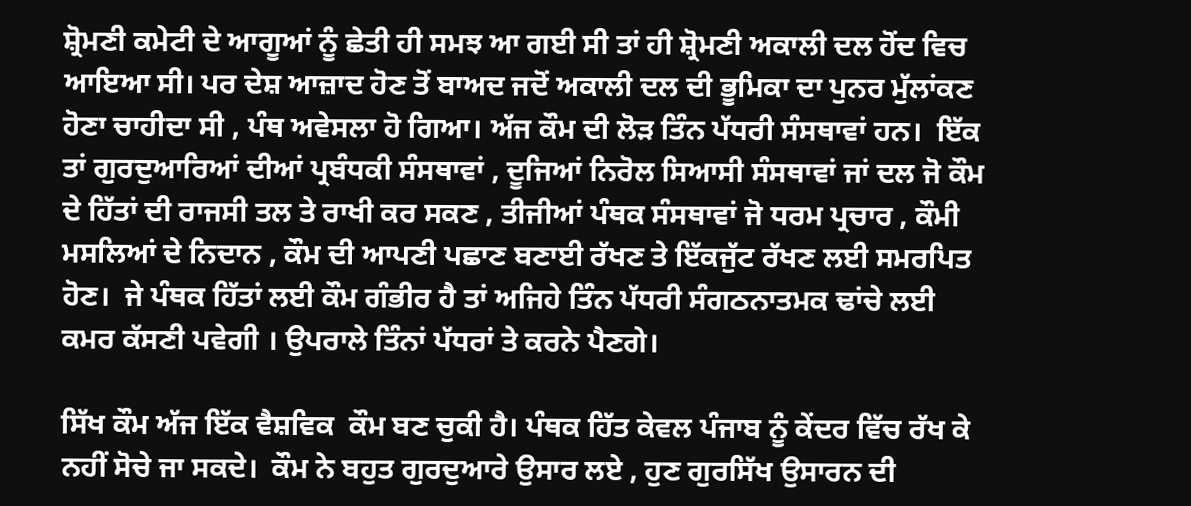ਸ਼੍ਰੋਮਣੀ ਕਮੇਟੀ ਦੇ ਆਗੂਆਂ ਨੂੰ ਛੇਤੀ ਹੀ ਸਮਝ ਆ ਗਈ ਸੀ ਤਾਂ ਹੀ ਸ਼੍ਰੋਮਣੀ ਅਕਾਲੀ ਦਲ ਹੋਂਦ ਵਿਚ ਆਇਆ ਸੀ। ਪਰ ਦੇਸ਼ ਆਜ਼ਾਦ ਹੋਣ ਤੋਂ ਬਾਅਦ ਜਦੋਂ ਅਕਾਲੀ ਦਲ ਦੀ ਭੂਮਿਕਾ ਦਾ ਪੁਨਰ ਮੁੱਲਾਂਕਣ ਹੋਣਾ ਚਾਹੀਦਾ ਸੀ , ਪੰਥ ਅਵੇਸਲਾ ਹੋ ਗਿਆ। ਅੱਜ ਕੌਮ ਦੀ ਲੋੜ ਤਿੰਨ ਪੱਧਰੀ ਸੰਸਥਾਵਾਂ ਹਨ।  ਇੱਕ ਤਾਂ ਗੁਰਦੁਆਰਿਆਂ ਦੀਆਂ ਪ੍ਰਬੰਧਕੀ ਸੰਸਥਾਵਾਂ , ਦੂਜਿਆਂ ਨਿਰੋਲ ਸਿਆਸੀ ਸੰਸਥਾਵਾਂ ਜਾਂ ਦਲ ਜੋ ਕੌਮ ਦੇ ਹਿੱਤਾਂ ਦੀ ਰਾਜਸੀ ਤਲ ਤੇ ਰਾਖੀ ਕਰ ਸਕਣ , ਤੀਜੀਆਂ ਪੰਥਕ ਸੰਸਥਾਵਾਂ ਜੋ ਧਰਮ ਪ੍ਰਚਾਰ , ਕੌਮੀ ਮਸਲਿਆਂ ਦੇ ਨਿਦਾਨ , ਕੌਮ ਦੀ ਆਪਣੀ ਪਛਾਣ ਬਣਾਈ ਰੱਖਣ ਤੇ ਇੱਕਜੁੱਟ ਰੱਖਣ ਲਈ ਸਮਰਪਿਤ ਹੋਣ।  ਜੇ ਪੰਥਕ ਹਿੱਤਾਂ ਲਈ ਕੌਮ ਗੰਭੀਰ ਹੈ ਤਾਂ ਅਜਿਹੇ ਤਿੰਨ ਪੱਧਰੀ ਸੰਗਠਨਾਤਮਕ ਢਾਂਚੇ ਲਈ ਕਮਰ ਕੱਸਣੀ ਪਵੇਗੀ । ਉਪਰਾਲੇ ਤਿੰਨਾਂ ਪੱਧਰਾਂ ਤੇ ਕਰਨੇ ਪੈਣਗੇ।

ਸਿੱਖ ਕੌਮ ਅੱਜ ਇੱਕ ਵੈਸ਼ਵਿਕ  ਕੌਮ ਬਣ ਚੁਕੀ ਹੈ। ਪੰਥਕ ਹਿੱਤ ਕੇਵਲ ਪੰਜਾਬ ਨੂੰ ਕੇਂਦਰ ਵਿੱਚ ਰੱਖ ਕੇ ਨਹੀਂ ਸੋਚੇ ਜਾ ਸਕਦੇ।  ਕੌਮ ਨੇ ਬਹੁਤ ਗੁਰਦੁਆਰੇ ਉਸਾਰ ਲਏ , ਹੁਣ ਗੁਰਸਿੱਖ ਉਸਾਰਨ ਦੀ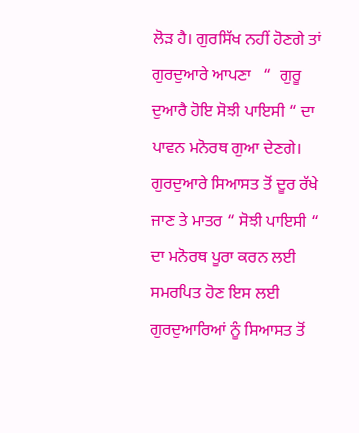ਲੋੜ ਹੈ। ਗੁਰਸਿੱਖ ਨਹੀਂ ਹੋਣਗੇ ਤਾਂ ਗੁਰਦੁਆਰੇ ਆਪਣਾ   “  ਗੁਰੂ ਦੁਆਰੈ ਹੋਇ ਸੋਝੀ ਪਾਇਸੀ “ ਦਾ ਪਾਵਨ ਮਨੋਰਥ ਗੁਆ ਦੇਣਗੇ। ਗੁਰਦੁਆਰੇ ਸਿਆਸਤ ਤੋਂ ਦੂਰ ਰੱਖੇ ਜਾਣ ਤੇ ਮਾਤਰ “ ਸੋਝੀ ਪਾਇਸੀ “ ਦਾ ਮਨੋਰਥ ਪੂਰਾ ਕਰਨ ਲਈ ਸਮਰਪਿਤ ਹੋਣ ਇਸ ਲਈ ਗੁਰਦੁਆਰਿਆਂ ਨੂੰ ਸਿਆਸਤ ਤੋਂ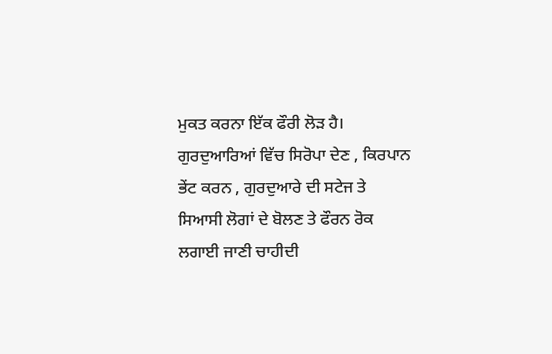ਮੁਕਤ ਕਰਨਾ ਇੱਕ ਫੌਰੀ ਲੋੜ ਹੈ। ਗੁਰਦੁਆਰਿਆਂ ਵਿੱਚ ਸਿਰੋਪਾ ਦੇਣ , ਕਿਰਪਾਨ ਭੇਂਟ ਕਰਨ , ਗੁਰਦੁਆਰੇ ਦੀ ਸਟੇਜ ਤੇ ਸਿਆਸੀ ਲੋਗਾਂ ਦੇ ਬੋਲਣ ਤੇ ਫੌਰਨ ਰੋਕ ਲਗਾਈ ਜਾਣੀ ਚਾਹੀਦੀ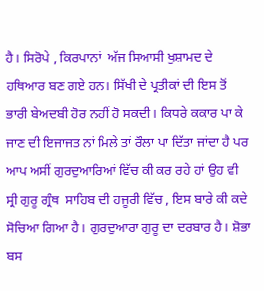ਹੈ। ਸਿਰੋਪੇ , ਕਿਰਪਾਨਾਂ  ਅੱਜ ਸਿਆਸੀ ਖੁਸ਼ਾਮਦ ਦੇ ਹਥਿਆਰ ਬਣ ਗਏ ਹਨ। ਸਿੱਖੀ ਦੇ ਪ੍ਰਤੀਕਾਂ ਦੀ ਇਸ ਤੋਂ ਭਾਰੀ ਬੇਅਦਬੀ ਹੋਰ ਨਹੀਂ ਹੋ ਸਕਦੀ। ਕਿਧਰੇ ਕਕਾਰ ਪਾ ਕੇ ਜਾਣ ਦੀ ਇਜਾਜਤ ਨਾਂ ਮਿਲੇ ਤਾਂ ਰੌਲਾ ਪਾ ਦਿੱਤਾ ਜਾਂਦਾ ਹੈ ਪਰ ਆਪ ਅਸੀਂ ਗੁਰਦੁਆਰਿਆਂ ਵਿੱਚ ਕੀ ਕਰ ਰਹੇ ਹਾਂ ਉਹ ਵੀ ਸ੍ਰੀ ਗੁਰੂ ਗ੍ਰੰਥ  ਸਾਹਿਬ ਦੀ ਹਜੂਰੀ ਵਿੱਚ , ਇਸ ਬਾਰੇ ਕੀ ਕਦੇ ਸੋਚਿਆ ਗਿਆ ਹੈ। ਗੁਰਦੁਆਰਾ ਗੁਰੂ ਦਾ ਦਰਬਾਰ ਹੈ। ਸ਼ੋਭਾ ਬਸ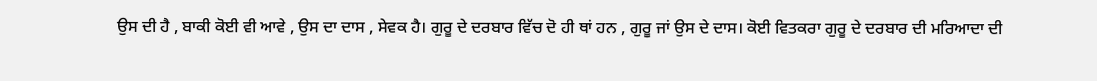ਉਸ ਦੀ ਹੈ , ਬਾਕੀ ਕੋਈ ਵੀ ਆਵੇ , ਉਸ ਦਾ ਦਾਸ , ਸੇਵਕ ਹੈ। ਗੁਰੂ ਦੇ ਦਰਬਾਰ ਵਿੱਚ ਦੋ ਹੀ ਥਾਂ ਹਨ , ਗੁਰੂ ਜਾਂ ਉਸ ਦੇ ਦਾਸ। ਕੋਈ ਵਿਤਕਰਾ ਗੁਰੂ ਦੇ ਦਰਬਾਰ ਦੀ ਮਰਿਆਦਾ ਦੀ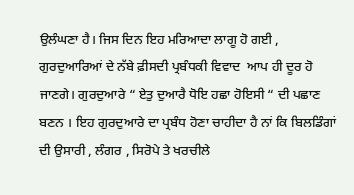ਉਲੰਘਣਾ ਹੈ। ਜਿਸ ਦਿਨ ਇਹ ਮਰਿਆਦਾ ਲਾਗੂ ਹੋ ਗਈ , ਗੁਰਦੁਆਰਿਆਂ ਦੇ ਨੱਬੇ ਫ਼ੀਸਦੀ ਪ੍ਰਬੰਧਕੀ ਵਿਵਾਦ  ਆਪ ਹੀ ਦੂਰ ਹੋ ਜਾਣਗੇ। ਗੁਰਦੁਆਰੇ “ ਏਤੁ ਦੁਆਰੈ ਧੋਇ ਹਛਾ ਹੋਇਸੀ “ ਦੀ ਪਛਾਣ ਬਣਨ । ਇਹ ਗੁਰਦੁਆਰੇ ਦਾ ਪ੍ਰਬੰਧ ਹੋਣਾ ਚਾਹੀਦਾ ਹੈ ਨਾਂ ਕਿ ਬਿਲਡਿੰਗਾਂ ਦੀ ਉਸਾਰੀ , ਲੰਗਰ , ਸਿਰੋਪੇ ਤੇ ਖਰਚੀਲੇ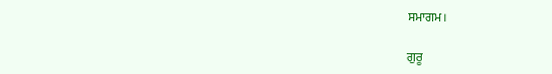ਸਮਾਗਮ।

ਗੁਰੂ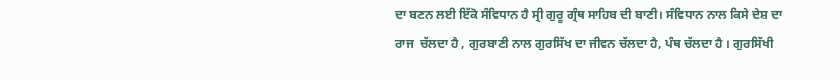ਦਾ ਬਣਨ ਲਈ ਇੱਕੋ ਸੰਵਿਧਾਨ ਹੈ ਸ੍ਰੀ ਗੁਰੂ ਗ੍ਰੰਥ ਸਾਹਿਬ ਦੀ ਬਾਣੀ। ਸੰਵਿਧਾਨ ਨਾਲ ਕਿਸੇ ਦੇਸ਼ ਦਾ ਰਾਜ  ਚੱਲਦਾ ਹੈ , ਗੁਰਬਾਣੀ ਨਾਲ ਗੁਰਸਿੱਖ ਦਾ ਜੀਵਨ ਚੱਲਦਾ ਹੈ, ਪੰਥ ਚੱਲਦਾ ਹੈ । ਗੁਰਸਿੱਖੀ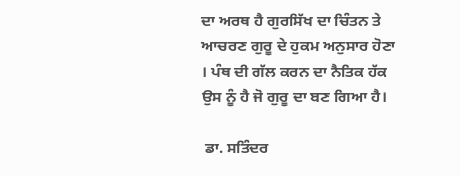ਦਾ ਅਰਥ ਹੈ ਗੁਰਸਿੱਖ ਦਾ ਚਿੰਤਨ ਤੇ ਆਚਰਣ ਗੁਰੂ ਦੇ ਹੁਕਮ ਅਨੁਸਾਰ ਹੋਣਾ । ਪੰਥ ਦੀ ਗੱਲ ਕਰਨ ਦਾ ਨੈਤਿਕ ਹੱਕ ਉਸ ਨੂੰ ਹੈ ਜੋ ਗੁਰੂ ਦਾ ਬਣ ਗਿਆ ਹੈ।

 ਡਾ. ਸਤਿੰਦਰ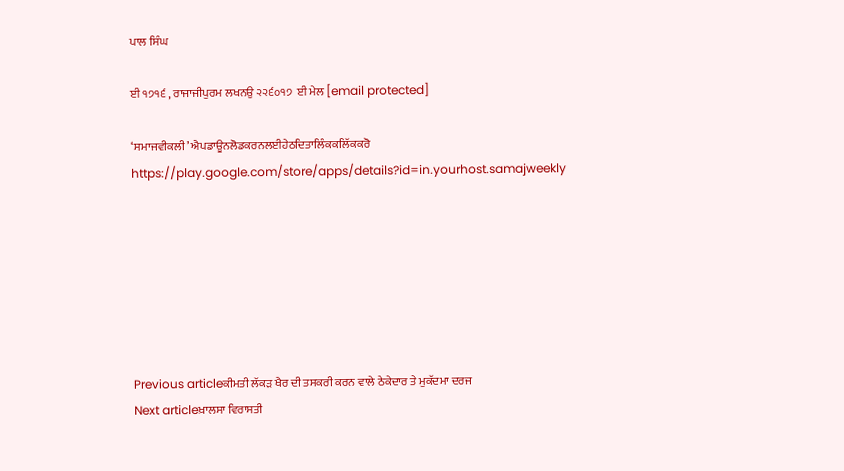ਪਾਲ ਸਿੰਘ

ਈ ੧੭੧੬ , ਰਾਜਾਜੀਪੁਰਮ ਲਖਨਉ ੨੨੬੦੧੭  ਈ ਮੇਲ [email protected]

‘ਸਮਾਜਵੀਕਲੀ’ ਐਪਡਾਊਨਲੋਡਕਰਨਲਈਹੇਠਦਿਤਾਲਿੰਕਕਲਿੱਕਕਰੋ
https://play.google.com/store/apps/details?id=in.yourhost.samajweekly







Previous articleਕੀਮਤੀ ਲੱਕੜ ਖੈਰ ਦੀ ਤਸਕਰੀ ਕਰਨ ਵਾਲੇ ਠੇਕੇਦਾਰ ਤੇ ਮੁਕੱਦਮਾ ਦਰਜ
Next articleਖ਼ਾਲਸਾ ਵਿਰਾਸਤੀ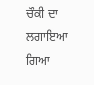ਚੌਕੀ ਦਾ ਲਗਾਇਆ ਗਿਆ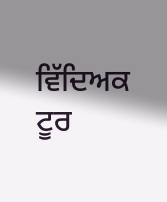ਵਿੱਦਿਅਕ ਟੂਰ